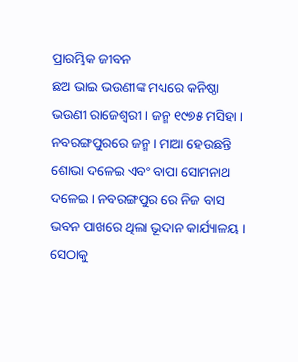ପ୍ରାରମ୍ଭିକ ଜୀବନ
ଛଅ ଭାଇ ଭଉଣୀଙ୍କ ମଧ୍ୟରେ କନିଷ୍ଠା ଭଉଣୀ ରାଜେଶ୍ବରୀ । ଜନ୍ମ ୧୯୭୫ ମସିହା । ନବରଙ୍ଗପୁରରେ ଜନ୍ମ । ମାଆ ହେଉଛନ୍ତି ଶୋଭା ଦଳେଇ ଏବଂ ବାପା ସୋମନାଥ ଦଳେଇ । ନବରଙ୍ଗପୁର ରେ ନିଜ ବାସ ଭବନ ପାଖରେ ଥିଲା ଭୂଦାନ କାର୍ଯ୍ୟାଳୟ । ସେଠାକୁ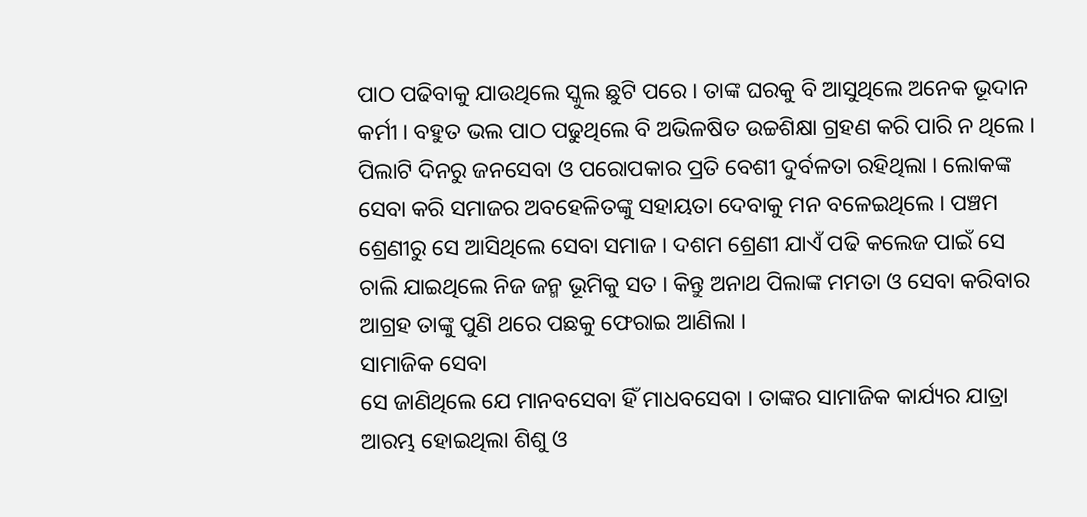ପାଠ ପଢିବାକୁ ଯାଉଥିଲେ ସ୍କୁଲ ଛୁଟି ପରେ । ତାଙ୍କ ଘରକୁ ବି ଆସୁଥିଲେ ଅନେକ ଭୂଦାନ କର୍ମୀ । ବହୁତ ଭଲ ପାଠ ପଢୁଥିଲେ ବି ଅଭିଳଷିତ ଉଚ୍ଚଶିକ୍ଷା ଗ୍ରହଣ କରି ପାରି ନ ଥିଲେ । ପିଲାଟି ଦିନରୁ ଜନସେବା ଓ ପରୋପକାର ପ୍ରତି ବେଶୀ ଦୁର୍ବଳତା ରହିଥିଲା । ଲୋକଙ୍କ ସେବା କରି ସମାଜର ଅବହେଳିତଙ୍କୁ ସହାୟତା ଦେବାକୁ ମନ ବଳେଇଥିଲେ । ପଞ୍ଚମ ଶ୍ରେଣୀରୁ ସେ ଆସିଥିଲେ ସେବା ସମାଜ । ଦଶମ ଶ୍ରେଣୀ ଯାଏଁ ପଢି କଲେଜ ପାଇଁ ସେ ଚାଲି ଯାଇଥିଲେ ନିଜ ଜନ୍ମ ଭୂମିକୁ ସତ । କିନ୍ତୁ ଅନାଥ ପିଲାଙ୍କ ମମତା ଓ ସେବା କରିବାର ଆଗ୍ରହ ତାଙ୍କୁ ପୁଣି ଥରେ ପଛକୁ ଫେରାଇ ଆଣିଲା ।
ସାମାଜିକ ସେବା
ସେ ଜାଣିଥିଲେ ଯେ ମାନବସେବା ହିଁ ମାଧବସେବା । ତାଙ୍କର ସାମାଜିକ କାର୍ଯ୍ୟର ଯାତ୍ରା ଆରମ୍ଭ ହୋଇଥିଲା ଶିଶୁ ଓ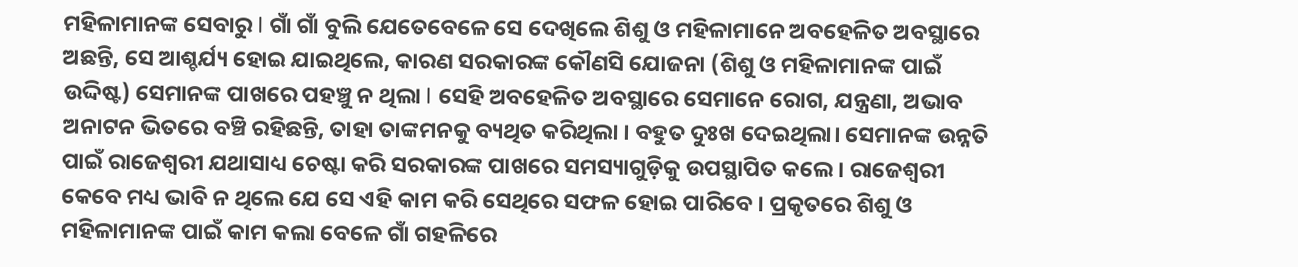ମହିଳାମାନଙ୍କ ସେବାରୁ I ଗାଁ ଗାଁ ବୁଲି ଯେତେବେଳେ ସେ ଦେଖିଲେ ଶିଶୁ ଓ ମହିଳାମାନେ ଅବହେଳିତ ଅବସ୍ଥାରେ ଅଛନ୍ତି, ସେ ଆଶ୍ଚର୍ଯ୍ୟ ହୋଇ ଯାଇଥିଲେ, କାରଣ ସରକାରଙ୍କ କୌଣସି ଯୋଜନା (ଶିଶୁ ଓ ମହିଳାମାନଙ୍କ ପାଇଁ ଉଦ୍ଦିଷ୍ଟ) ସେମାନଙ୍କ ପାଖରେ ପହଞ୍ଚୁ ନ ଥିଲା I ସେହି ଅବହେଳିତ ଅବସ୍ଥାରେ ସେମାନେ ରୋଗ, ଯନ୍ତ୍ରଣା, ଅଭାବ ଅନାଟନ ଭିତରେ ବଞ୍ଚି ରହିଛନ୍ତି, ତାହା ତାଙ୍କମନକୁ ବ୍ୟଥିତ କରିଥିଲା । ବହୁତ ଦୁଃଖ ଦେଇଥିଲା। ସେମାନଙ୍କ ଉନ୍ନତି ପାଇଁ ରାଜେଶ୍ବରୀ ଯଥାସାଧ୍ୟ ଚେଷ୍ଟା କରି ସରକାରଙ୍କ ପାଖରେ ସମସ୍ୟାଗୁଡ଼ିକୁ ଉପସ୍ଥାପିତ କଲେ । ରାଜେଶ୍ବରୀ କେବେ ମଧ୍ୟ ଭାବି ନ ଥିଲେ ଯେ ସେ ଏହି କାମ କରି ସେଥିରେ ସଫଳ ହୋଇ ପାରିବେ । ପ୍ରକୃତରେ ଶିଶୁ ଓ ମହିଳାମାନଙ୍କ ପାଇଁ କାମ କଲା ବେଳେ ଗାଁ ଗହଳିରେ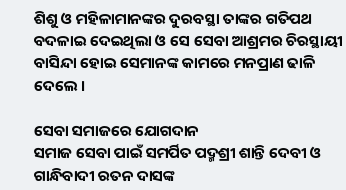ଶିଶୁ ଓ ମହିଳାମାନଙ୍କର ଦୁରବସ୍ଥା ତାଙ୍କର ଗତିପଥ ବଦଳାଇ ଦେଇଥିଲା ଓ ସେ ସେବା ଆଶ୍ରମର ଚିରସ୍ଥାୟୀ ବାସିନ୍ଦା ହୋଇ ସେମାନଙ୍କ କାମରେ ମନପ୍ରାଣ ଢାଳି ଦେଲେ ।

ସେବା ସମାଜରେ ଯୋଗଦାନ
ସମାଜ ସେବା ପାଇଁ ସମର୍ପିତ ପଦ୍ମଶ୍ରୀ ଶାନ୍ତି ଦେବୀ ଓ ଗାନ୍ଧିବାଦୀ ରତନ ଦାସଙ୍କ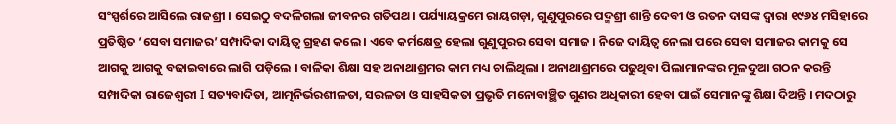ସଂସ୍ପର୍ଶରେ ଆସିଲେ ରାଜଶ୍ରୀ । ସେଇଠୁ ବଦଳିଗଲା ଜୀବନର ଗତିପଥ । ପର୍ଯ୍ୟାୟକ୍ରମେ ରାୟଗଡ଼ା, ଗୁଣୁପୁରରେ ପଦ୍ମଶ୍ରୀ ଶାନ୍ତି ଦେବୀ ଓ ରତନ ଦାସଙ୍କ ଦ୍ୱାରା ୧୯୬୪ ମସିହାରେ ପ୍ରତିଷ୍ଠିତ ‘ସେବା ସମାଜର’ ସମ୍ପାଦିକା ଦାୟିତ୍ୱ ଗ୍ରହଣ କଲେ । ଏବେ କର୍ମକ୍ଷେତ୍ର ହେଲା ଗୁଣୁପୁରର ସେବା ସମାଜ । ନିଜେ ଦାୟିତ୍ଵ ନେଲା ପରେ ସେବା ସମାଜର କାମକୁ ସେ ଆଗକୁ ଆଗକୁ ବଢାଇବାରେ ଲାଗି ପଡ଼ିଲେ । ବାଳିକା ଶିକ୍ଷା ସହ ଅନାଥାଶ୍ରମର କାମ ମଧ୍ୟ ଚାଲିଥିଲା । ଅନାଥାଶ୍ରମରେ ପଢୁଥିବା ପିଲାମାନଙ୍କର ମୂଳଦୁଆ ଗଠନ କରନ୍ତି ସମ୍ପାଦିକା ରାଜେଶ୍ବରୀ I ସତ୍ୟବାଦିତା, ଆତ୍ମନିର୍ଭରଶୀଳତା, ସରଳତା ଓ ସାହସିକତା ପ୍ରଭୃତି ମନୋବାଞ୍ଛିତ ଗୁଣର ଅଧିକାରୀ ହେବା ପାଇଁ ସେମାନଙ୍କୁ ଶିକ୍ଷା ଦିଅନ୍ତି । ମଦଠାରୁ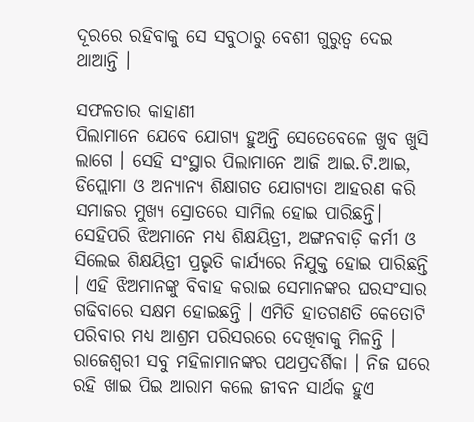ଦୂରରେ ରହିବାକୁ ସେ ସବୁଠାରୁ ବେଶୀ ଗୁରୁତ୍ୱ ଦେଇ ଥାଆନ୍ତି ।

ସଫଳତାର କାହାଣୀ
ପିଲାମାନେ ଯେବେ ଯୋଗ୍ୟ ହୁଅନ୍ତି ସେତେବେଳେ ଖୁବ ଖୁସି ଲାଗେ । ସେହି ସଂସ୍ଥାର ପିଲାମାନେ ଆଜି ଆଇ.ଟି.ଆଇ, ଡିପ୍ଲୋମା ଓ ଅନ୍ୟାନ୍ୟ ଶିକ୍ଷାଗତ ଯୋଗ୍ୟତା ଆହରଣ କରି ସମାଜର ମୁଖ୍ୟ ସ୍ରୋତରେ ସାମିଲ ହୋଇ ପାରିଛନ୍ତି। ସେହିପରି ଝିଅମାନେ ମଧ୍ୟ ଶିକ୍ଷୟିତ୍ରୀ, ଅଙ୍ଗନବାଡ଼ି କର୍ମୀ ଓ ସିଲେଇ ଶିକ୍ଷୟିତ୍ରୀ ପ୍ରଭୃତି କାର୍ଯ୍ୟରେ ନିଯୁକ୍ତ ହୋଇ ପାରିଛନ୍ତି । ଏହି ଝିଅମାନଙ୍କୁ ବିବାହ କରାଇ ସେମାନଙ୍କର ଘରସଂସାର ଗଢିବାରେ ସକ୍ଷମ ହୋଇଛନ୍ତି । ଏମିତି ହାତଗଣତି କେତୋଟି ପରିବାର ମଧ୍ୟ ଆଶ୍ରମ ପରିସରରେ ଦେଖିବାକୁ ମିଳନ୍ତି । ରାଜେଶ୍ବରୀ ସବୁ ମହିଳାମାନଙ୍କର ପଥପ୍ରଦର୍ଶିକା । ନିଜ ଘରେ ରହି ଖାଇ ପିଇ ଆରାମ କଲେ ଜୀବନ ସାର୍ଥକ ହୁଏ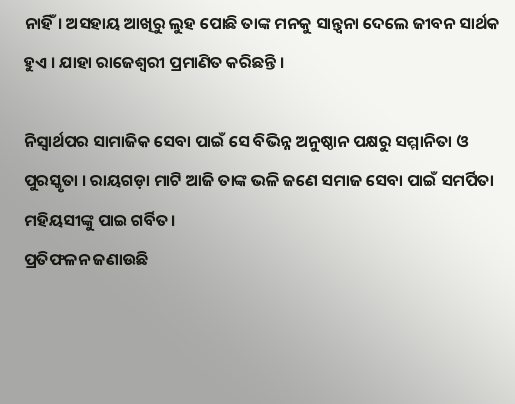ନାହିଁ। ଅସହାୟ ଆଖିରୁ ଲୁହ ପୋଛି ତାଙ୍କ ମନକୁ ସାନ୍ତ୍ବନା ଦେଲେ ଜୀବନ ସାର୍ଥକ ହୁଏ । ଯାହା ରାଜେଶ୍ବରୀ ପ୍ରମାଣିତ କରିଛନ୍ତି ।

ନିସ୍ଵାର୍ଥପର ସାମାଜିକ ସେବା ପାଇଁ ସେ ବିଭିନ୍ନ ଅନୁଷ୍ଠାନ ପକ୍ଷରୁ ସମ୍ମାନିତା ଓ ପୁରସ୍କୃତା । ରାୟଗଡ଼ା ମାଟି ଆଜି ତାଙ୍କ ଭଳି ଜଣେ ସମାଜ ସେବା ପାଇଁ ସମର୍ପିତା ମହିୟସୀଙ୍କୁ ପାଇ ଗର୍ବିତ।
ପ୍ରତିଫଳନ ଜଣାଉଛି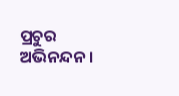ପ୍ରଚୁର ଅଭିନନ୍ଦନ ।